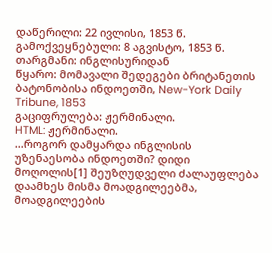დაწერილი: 22 ივლისი, 1853 წ.
გამოქვეყნებული: 8 აგვისტო, 1853 წ.
თარგმანი: ინგლისურიდან
წყარო: მომავალი შედეგები ბრიტანეთის ბატონობისა ინდოეთში, New-York Daily Tribune, 1853
გაციფრულება: ჟერმინალი.
HTML: ჟერმინალი.
…როგორ დამყარდა ინგლისის უზენაესობა ინდოეთში? დიდი მოღოლის[1] შეუზღუდველი ძალაუფლება დაამხეს მისმა მოადგილეებმა, მოადგილეების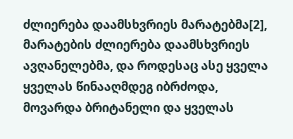ძლიერება დაამსხვრიეს მარატებმა[2], მარატების ძლიერება დაამსხვრიეს ავღანელებმა, და როდესაც ასე ყველა ყველას წინააღმდეგ იბრძოდა, მოვარდა ბრიტანელი და ყველას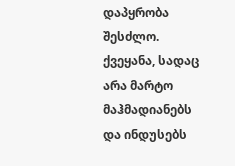დაპყრობა შესძლო. ქვეყანა, სადაც არა მარტო მაჰმადიანებს და ინდუსებს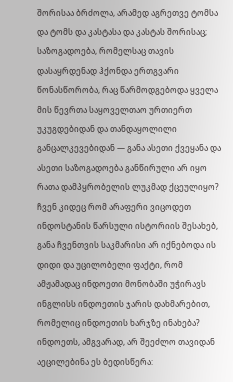შორისაა ბრძოლა, არამედ აგრეთვე ტომსა და ტომს და კასტასა და კასტას შორისაც; საზოგადოება, რომელსაც თავის დასაყრდენად ჰქონდა ერთგვარი წონასწორობა, რაც წარმოდგებოდა ყველა მის წევრთა საყოველთაო ურთიერთ უკუგდებიდან და თანდაყოლილი განცალკევებიდან — განა ასეთი ქვეყანა და ასეთი საზოგადოება განწირული არ იყო რათა დამპყრობელის ლუკმად ქცეულიყო? ჩვენ კიდეც რომ არაფერი ვიცოდეთ ინდოსტანის წარსული ისტორიის შესახებ, განა ჩვენთვის საკმარისი არ იქნებოდა ის დიდი და უცილობელი ფაქტი, რომ ამჟამადაც ინდოეთი მონობაში უჭირავს ინგლისს ინდოეთის ჯარის დახმარებით, რომელიც ინდოეთის ხარჯზე ინახება? ინდოეთს, ამგვარად, არ შეეძლო თავიდან აეცილებინა ეს ბედისწერა: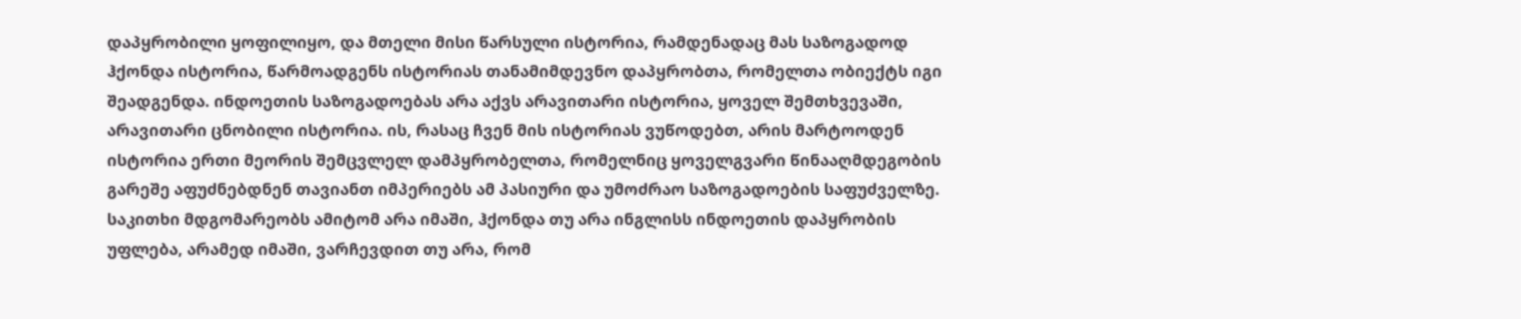დაპყრობილი ყოფილიყო, და მთელი მისი წარსული ისტორია, რამდენადაც მას საზოგადოდ ჰქონდა ისტორია, წარმოადგენს ისტორიას თანამიმდევნო დაპყრობთა, რომელთა ობიექტს იგი შეადგენდა. ინდოეთის საზოგადოებას არა აქვს არავითარი ისტორია, ყოველ შემთხვევაში, არავითარი ცნობილი ისტორია. ის, რასაც ჩვენ მის ისტორიას ვუწოდებთ, არის მარტოოდენ ისტორია ერთი მეორის შემცვლელ დამპყრობელთა, რომელნიც ყოველგვარი წინააღმდეგობის გარეშე აფუძნებდნენ თავიანთ იმპერიებს ამ პასიური და უმოძრაო საზოგადოების საფუძველზე. საკითხი მდგომარეობს ამიტომ არა იმაში, ჰქონდა თუ არა ინგლისს ინდოეთის დაპყრობის უფლება, არამედ იმაში, ვარჩევდით თუ არა, რომ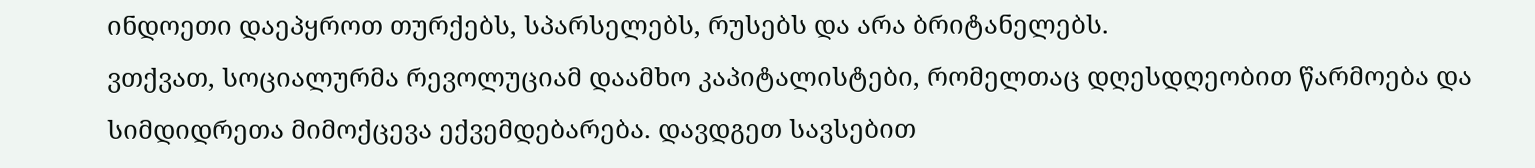ინდოეთი დაეპყროთ თურქებს, სპარსელებს, რუსებს და არა ბრიტანელებს.
ვთქვათ, სოციალურმა რევოლუციამ დაამხო კაპიტალისტები, რომელთაც დღესდღეობით წარმოება და სიმდიდრეთა მიმოქცევა ექვემდებარება. დავდგეთ სავსებით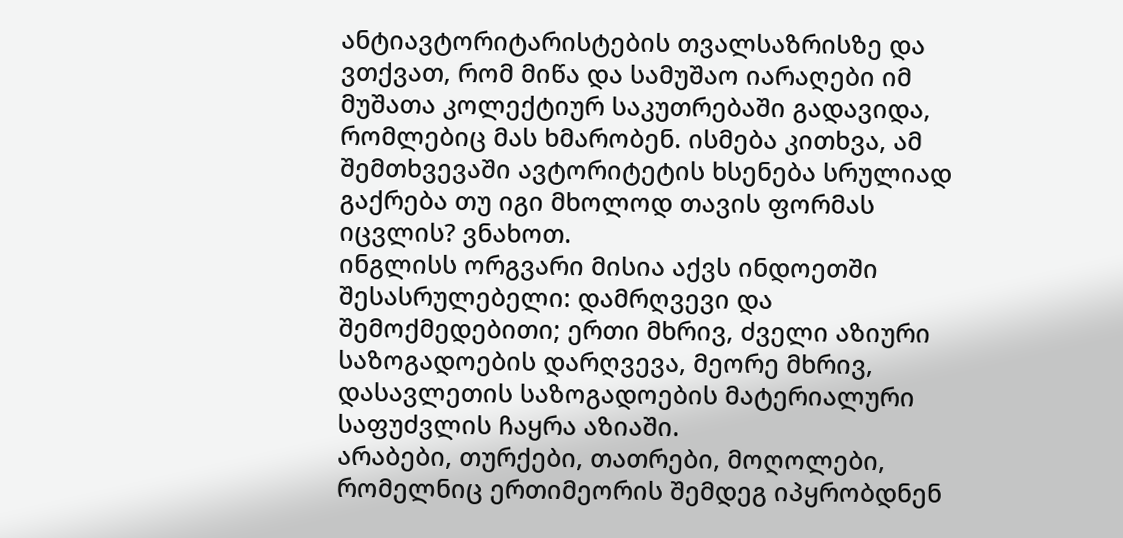ანტიავტორიტარისტების თვალსაზრისზე და ვთქვათ, რომ მიწა და სამუშაო იარაღები იმ მუშათა კოლექტიურ საკუთრებაში გადავიდა, რომლებიც მას ხმარობენ. ისმება კითხვა, ამ შემთხვევაში ავტორიტეტის ხსენება სრულიად გაქრება თუ იგი მხოლოდ თავის ფორმას იცვლის? ვნახოთ.
ინგლისს ორგვარი მისია აქვს ინდოეთში შესასრულებელი: დამრღვევი და შემოქმედებითი; ერთი მხრივ, ძველი აზიური საზოგადოების დარღვევა, მეორე მხრივ, დასავლეთის საზოგადოების მატერიალური საფუძვლის ჩაყრა აზიაში.
არაბები, თურქები, თათრები, მოღოლები, რომელნიც ერთიმეორის შემდეგ იპყრობდნენ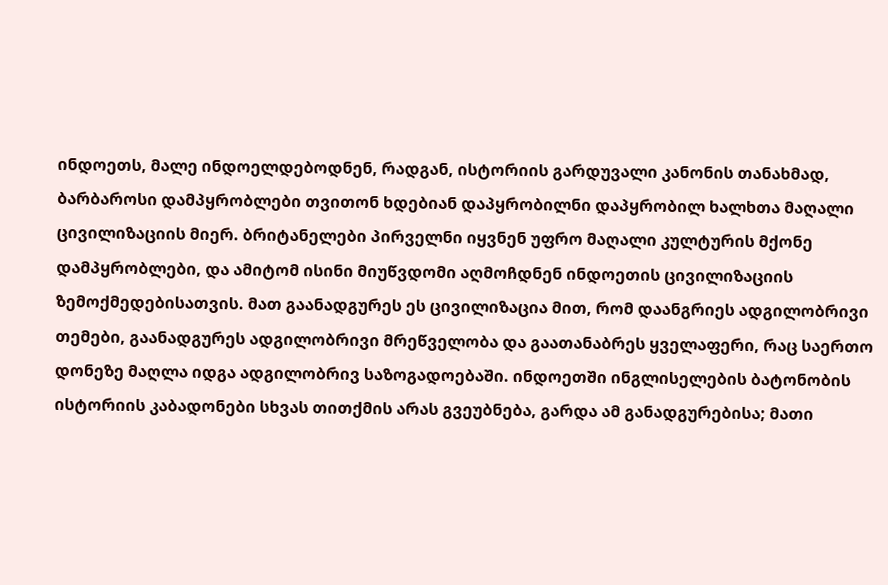ინდოეთს, მალე ინდოელდებოდნენ, რადგან, ისტორიის გარდუვალი კანონის თანახმად, ბარბაროსი დამპყრობლები თვითონ ხდებიან დაპყრობილნი დაპყრობილ ხალხთა მაღალი ცივილიზაციის მიერ. ბრიტანელები პირველნი იყვნენ უფრო მაღალი კულტურის მქონე დამპყრობლები, და ამიტომ ისინი მიუწვდომი აღმოჩდნენ ინდოეთის ცივილიზაციის ზემოქმედებისათვის. მათ გაანადგურეს ეს ცივილიზაცია მით, რომ დაანგრიეს ადგილობრივი თემები, გაანადგურეს ადგილობრივი მრეწველობა და გაათანაბრეს ყველაფერი, რაც საერთო დონეზე მაღლა იდგა ადგილობრივ საზოგადოებაში. ინდოეთში ინგლისელების ბატონობის ისტორიის კაბადონები სხვას თითქმის არას გვეუბნება, გარდა ამ განადგურებისა; მათი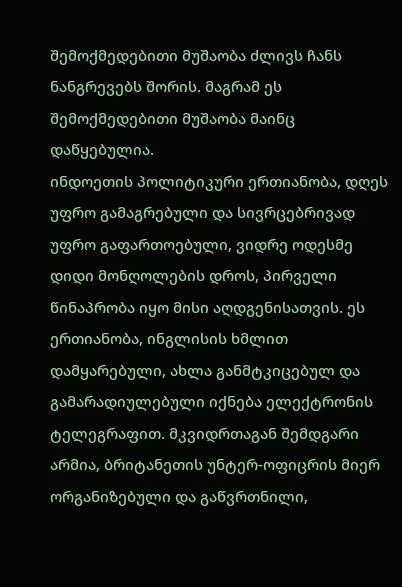შემოქმედებითი მუშაობა ძლივს ჩანს ნანგრევებს შორის. მაგრამ ეს შემოქმედებითი მუშაობა მაინც დაწყებულია.
ინდოეთის პოლიტიკური ერთიანობა, დღეს უფრო გამაგრებული და სივრცებრივად უფრო გაფართოებული, ვიდრე ოდესმე დიდი მონღოლების დროს, პირველი წინაპრობა იყო მისი აღდგენისათვის. ეს ერთიანობა, ინგლისის ხმლით დამყარებული, ახლა განმტკიცებულ და გამარადიულებული იქნება ელექტრონის ტელეგრაფით. მკვიდრთაგან შემდგარი არმია, ბრიტანეთის უნტერ-ოფიცრის მიერ ორგანიზებული და გაწვრთნილი,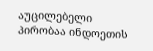აუცილებელი პირობაა ინდოეთის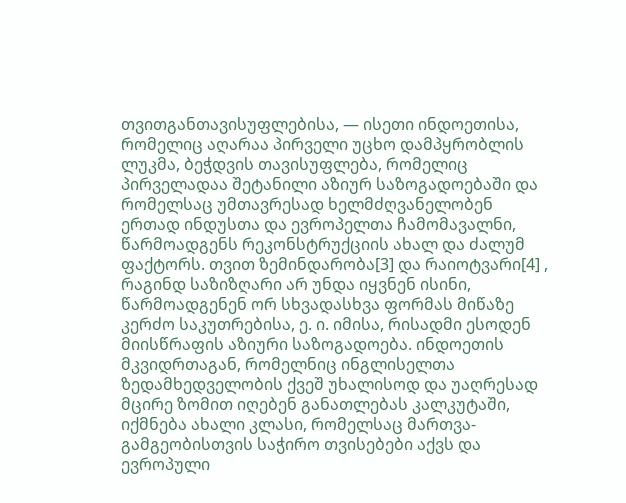თვითგანთავისუფლებისა, — ისეთი ინდოეთისა, რომელიც აღარაა პირველი უცხო დამპყრობლის ლუკმა, ბეჭდვის თავისუფლება, რომელიც პირველადაა შეტანილი აზიურ საზოგადოებაში და რომელსაც უმთავრესად ხელმძღვანელობენ ერთად ინდუსთა და ევროპელთა ჩამომავალნი, წარმოადგენს რეკონსტრუქციის ახალ და ძალუმ ფაქტორს. თვით ზემინდარობა[3] და რაიოტვარი[4] , რაგინდ საზიზღარი არ უნდა იყვნენ ისინი, წარმოადგენენ ორ სხვადასხვა ფორმას მიწაზე კერძო საკუთრებისა, ე. ი. იმისა, რისადმი ესოდენ მიისწრაფის აზიური საზოგადოება. ინდოეთის მკვიდრთაგან, რომელნიც ინგლისელთა ზედამხედველობის ქვეშ უხალისოდ და უაღრესად მცირე ზომით იღებენ განათლებას კალკუტაში, იქმნება ახალი კლასი, რომელსაც მართვა-გამგეობისთვის საჭირო თვისებები აქვს და ევროპული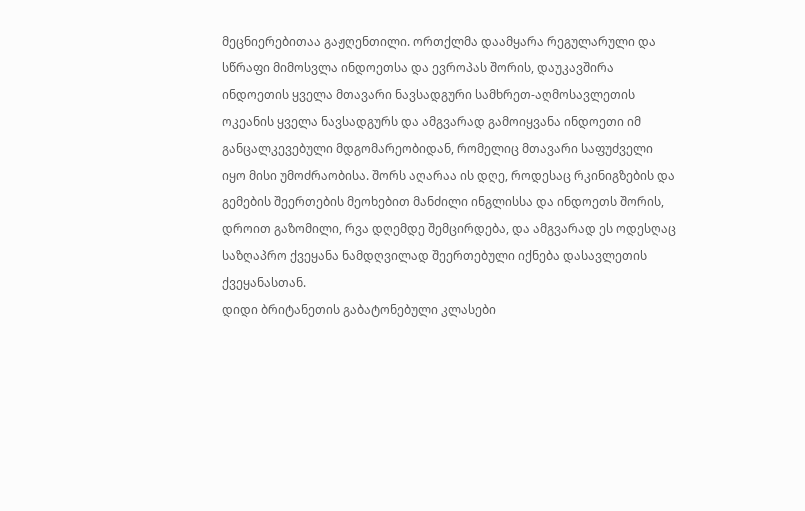მეცნიერებითაა გაჟღენთილი. ორთქლმა დაამყარა რეგულარული და სწრაფი მიმოსვლა ინდოეთსა და ევროპას შორის, დაუკავშირა ინდოეთის ყველა მთავარი ნავსადგური სამხრეთ-აღმოსავლეთის ოკეანის ყველა ნავსადგურს და ამგვარად გამოიყვანა ინდოეთი იმ განცალკევებული მდგომარეობიდან, რომელიც მთავარი საფუძველი იყო მისი უმოძრაობისა. შორს აღარაა ის დღე, როდესაც რკინიგზების და გემების შეერთების მეოხებით მანძილი ინგლისსა და ინდოეთს შორის, დროით გაზომილი, რვა დღემდე შემცირდება, და ამგვარად ეს ოდესღაც საზღაპრო ქვეყანა ნამდღვილად შეერთებული იქნება დასავლეთის ქვეყანასთან.
დიდი ბრიტანეთის გაბატონებული კლასები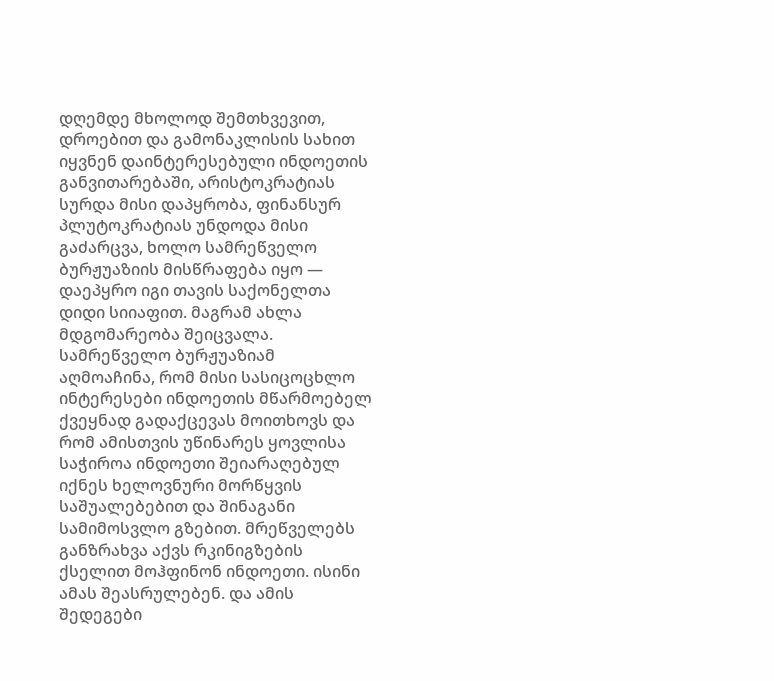დღემდე მხოლოდ შემთხვევით, დროებით და გამონაკლისის სახით იყვნენ დაინტერესებული ინდოეთის განვითარებაში, არისტოკრატიას სურდა მისი დაპყრობა, ფინანსურ პლუტოკრატიას უნდოდა მისი გაძარცვა, ხოლო სამრეწველო ბურჟუაზიის მისწრაფება იყო — დაეპყრო იგი თავის საქონელთა დიდი სიიაფით. მაგრამ ახლა მდგომარეობა შეიცვალა. სამრეწველო ბურჟუაზიამ აღმოაჩინა, რომ მისი სასიცოცხლო ინტერესები ინდოეთის მწარმოებელ ქვეყნად გადაქცევას მოითხოვს და რომ ამისთვის უწინარეს ყოვლისა საჭიროა ინდოეთი შეიარაღებულ იქნეს ხელოვნური მორწყვის საშუალებებით და შინაგანი სამიმოსვლო გზებით. მრეწველებს განზრახვა აქვს რკინიგზების ქსელით მოჰფინონ ინდოეთი. ისინი ამას შეასრულებენ. და ამის შედეგები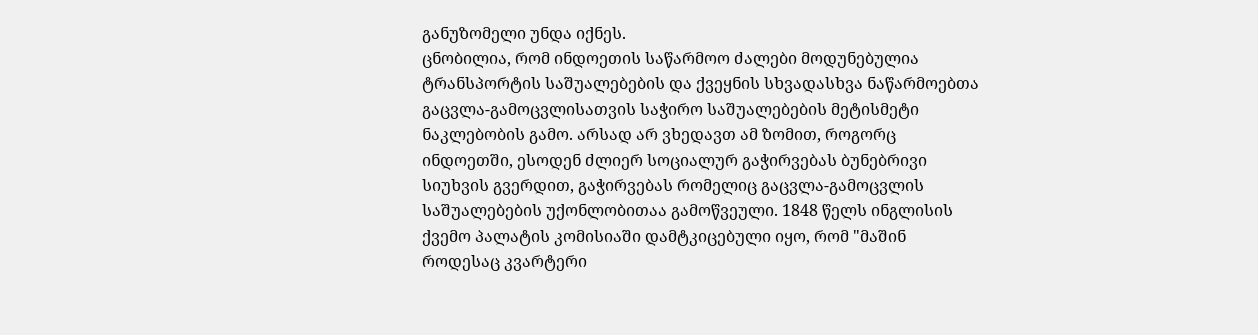განუზომელი უნდა იქნეს.
ცნობილია, რომ ინდოეთის საწარმოო ძალები მოდუნებულია ტრანსპორტის საშუალებების და ქვეყნის სხვადასხვა ნაწარმოებთა გაცვლა-გამოცვლისათვის საჭირო საშუალებების მეტისმეტი ნაკლებობის გამო. არსად არ ვხედავთ ამ ზომით, როგორც ინდოეთში, ესოდენ ძლიერ სოციალურ გაჭირვებას ბუნებრივი სიუხვის გვერდით, გაჭირვებას რომელიც გაცვლა-გამოცვლის საშუალებების უქონლობითაა გამოწვეული. 1848 წელს ინგლისის ქვემო პალატის კომისიაში დამტკიცებული იყო, რომ "მაშინ როდესაც კვარტერი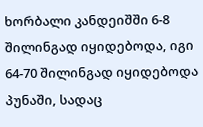ხორბალი კანდეიშში 6-8 შილინგად იყიდებოდა, იგი 64-70 შილინგად იყიდებოდა პუნაში, სადაც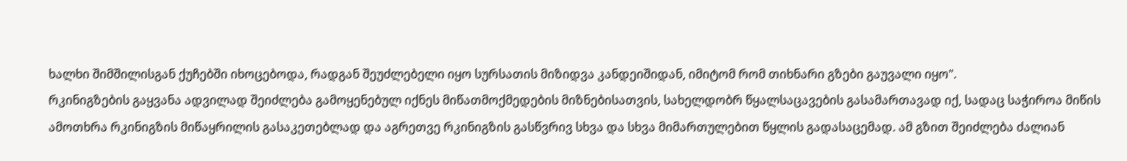ხალხი შიმშილისგან ქუჩებში იხოცებოდა, რადგან შეუძლებელი იყო სურსათის მიზიდვა კანდეიშიდან, იმიტომ რომ თიხნარი გზები გაუვალი იყო".
რკინიგზების გაყვანა ადვილად შეიძლება გამოყენებულ იქნეს მიწათმოქმედების მიზნებისათვის, სახელდობრ წყალსაცავების გასამართავად იქ, სადაც საჭიროა მიწის ამოთხრა რკინიგზის მიწაყრილის გასაკეთებლად და აგრეთვე რკინიგზის გასწვრივ სხვა და სხვა მიმართულებით წყლის გადასაცემად. ამ გზით შეიძლება ძალიან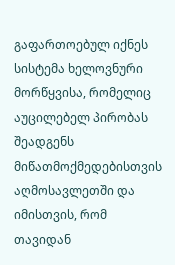გაფართოებულ იქნეს სისტემა ხელოვნური მორწყვისა, რომელიც აუცილებელ პირობას შეადგენს მიწათმოქმედებისთვის აღმოსავლეთში და იმისთვის, რომ თავიდან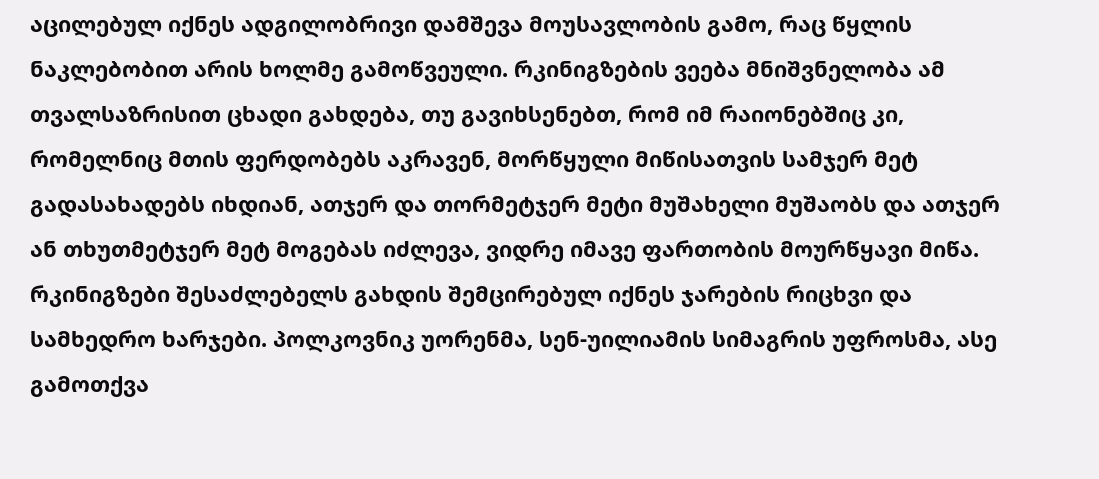აცილებულ იქნეს ადგილობრივი დამშევა მოუსავლობის გამო, რაც წყლის ნაკლებობით არის ხოლმე გამოწვეული. რკინიგზების ვეება მნიშვნელობა ამ თვალსაზრისით ცხადი გახდება, თუ გავიხსენებთ, რომ იმ რაიონებშიც კი, რომელნიც მთის ფერდობებს აკრავენ, მორწყული მიწისათვის სამჯერ მეტ გადასახადებს იხდიან, ათჯერ და თორმეტჯერ მეტი მუშახელი მუშაობს და ათჯერ ან თხუთმეტჯერ მეტ მოგებას იძლევა, ვიდრე იმავე ფართობის მოურწყავი მიწა.
რკინიგზები შესაძლებელს გახდის შემცირებულ იქნეს ჯარების რიცხვი და სამხედრო ხარჯები. პოლკოვნიკ უორენმა, სენ-უილიამის სიმაგრის უფროსმა, ასე გამოთქვა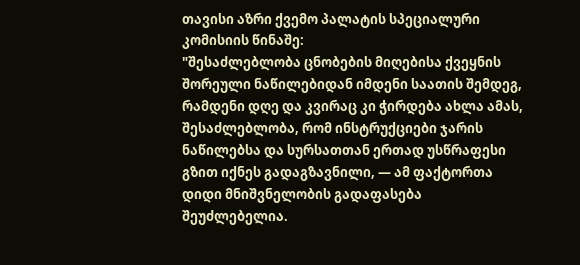თავისი აზრი ქვემო პალატის სპეციალური კომისიის წინაშე:
"შესაძლებლობა ცნობების მიღებისა ქვეყნის შორეული ნაწილებიდან იმდენი საათის შემდეგ, რამდენი დღე და კვირაც კი ჭირდება ახლა ამას, შესაძლებლობა, რომ ინსტრუქციები ჯარის ნაწილებსა და სურსათთან ერთად უსწრაფესი გზით იქნეს გადაგზავნილი, — ამ ფაქტორთა დიდი მნიშვნელობის გადაფასება შეუძლებელია.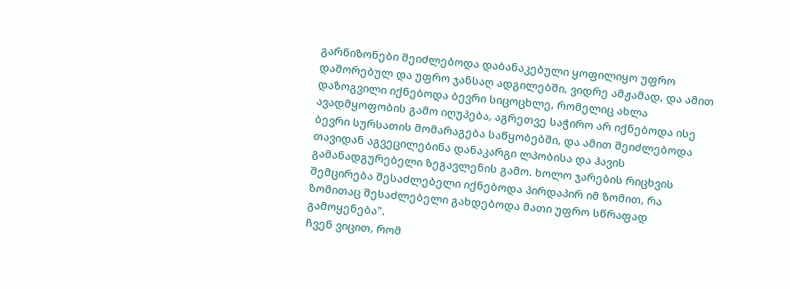გარნიზონები შეიძლებოდა დაბანაკებული ყოფილიყო უფრო დაშორებულ და უფრო ჯანსაღ ადგილებში, ვიდრე ამჟამად, და ამით დაზოგვილი იქნებოდა ბევრი სიცოცხლე, რომელიც ახლა ავადმყოფობის გამო იღუპება, აგრეთვე საჭირო არ იქნებოდა ისე ბევრი სურსათის მომარაგება საწყობებში, და ამით შეიძლებოდა თავიდან აგვეცილებინა დანაკარგი ლპობისა და ჰავის გამანადგურებელი ზეგავლენის გამო. ხოლო ჯარების რიცხვის შემცირება შესაძლებელი იქნებოდა პირდაპირ იმ ზომით, რა ზომითაც შესაძლებელი გახდებოდა მათი უფრო სწრაფად გამოყენება".
ჩვენ ვიცით, რომ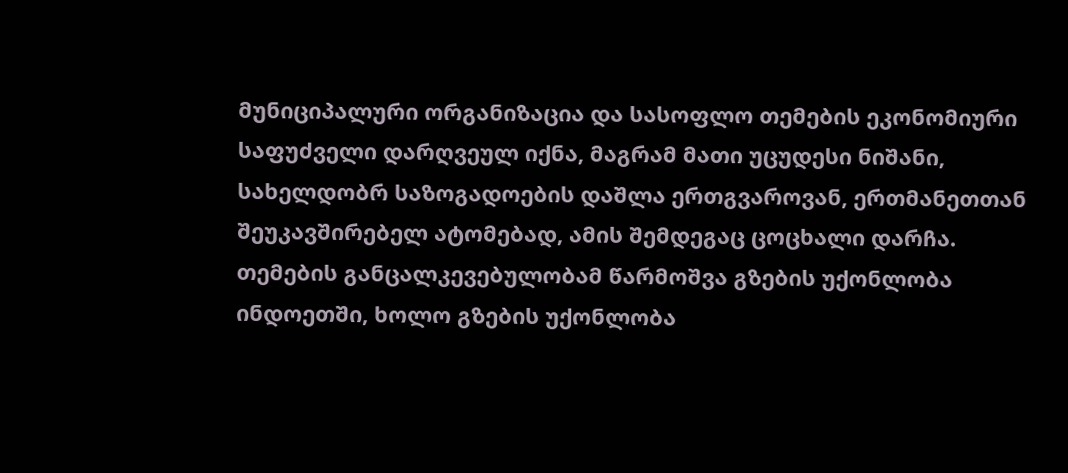მუნიციპალური ორგანიზაცია და სასოფლო თემების ეკონომიური საფუძველი დარღვეულ იქნა, მაგრამ მათი უცუდესი ნიშანი, სახელდობრ საზოგადოების დაშლა ერთგვაროვან, ერთმანეთთან შეუკავშირებელ ატომებად, ამის შემდეგაც ცოცხალი დარჩა. თემების განცალკევებულობამ წარმოშვა გზების უქონლობა ინდოეთში, ხოლო გზების უქონლობა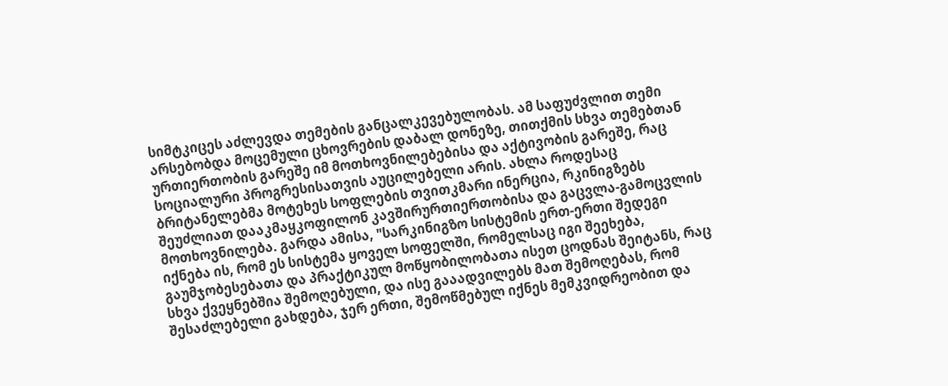სიმტკიცეს აძლევდა თემების განცალკევებულობას. ამ საფუძვლით თემი არსებობდა მოცემული ცხოვრების დაბალ დონეზე, თითქმის სხვა თემებთან ურთიერთობის გარეშე იმ მოთხოვნილებებისა და აქტივობის გარეშე, რაც სოციალური პროგრესისათვის აუცილებელი არის. ახლა როდესაც ბრიტანელებმა მოტეხეს სოფლების თვითკმარი ინერცია, რკინიგზებს შეუძლიათ დააკმაყკოფილონ კავშირურთიერთობისა და გაცვლა-გამოცვლის მოთხოვნილება. გარდა ამისა, "სარკინიგზო სისტემის ერთ-ერთი შედეგი იქნება ის, რომ ეს სისტემა ყოველ სოფელში, რომელსაც იგი შეეხება, გაუმჯობესებათა და პრაქტიკულ მოწყობილობათა ისეთ ცოდნას შეიტანს, რაც სხვა ქვეყნებშია შემოღებული, და ისე გააადვილებს მათ შემოღებას, რომ შესაძლებელი გახდება, ჯერ ერთი, შემოწმებულ იქნეს მემკვიდრეობით და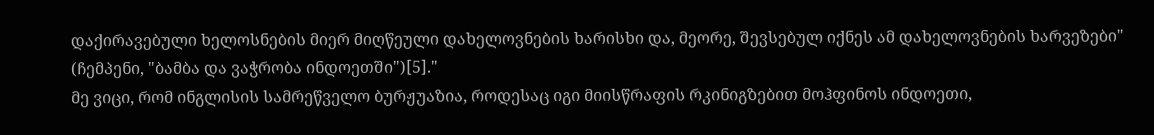დაქირავებული ხელოსნების მიერ მიღწეული დახელოვნების ხარისხი და, მეორე, შევსებულ იქნეს ამ დახელოვნების ხარვეზები" (ჩემპენი, "ბამბა და ვაჭრობა ინდოეთში")[5]."
მე ვიცი, რომ ინგლისის სამრეწველო ბურჟუაზია, როდესაც იგი მიისწრაფის რკინიგზებით მოჰფინოს ინდოეთი,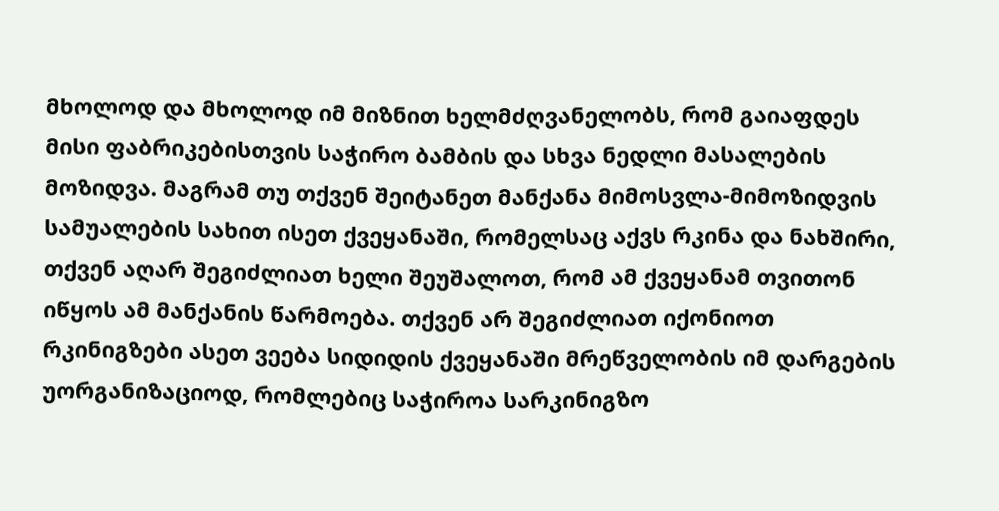მხოლოდ და მხოლოდ იმ მიზნით ხელმძღვანელობს, რომ გაიაფდეს მისი ფაბრიკებისთვის საჭირო ბამბის და სხვა ნედლი მასალების მოზიდვა. მაგრამ თუ თქვენ შეიტანეთ მანქანა მიმოსვლა-მიმოზიდვის სამუალების სახით ისეთ ქვეყანაში, რომელსაც აქვს რკინა და ნახშირი, თქვენ აღარ შეგიძლიათ ხელი შეუშალოთ, რომ ამ ქვეყანამ თვითონ იწყოს ამ მანქანის წარმოება. თქვენ არ შეგიძლიათ იქონიოთ რკინიგზები ასეთ ვეება სიდიდის ქვეყანაში მრეწველობის იმ დარგების უორგანიზაციოდ, რომლებიც საჭიროა სარკინიგზო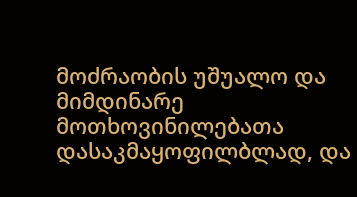მოძრაობის უშუალო და მიმდინარე მოთხოვინილებათა დასაკმაყოფილბლად, და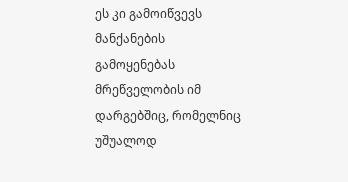ეს კი გამოიწვევს მანქანების გამოყენებას მრეწველობის იმ დარგებშიც, რომელნიც უშუალოდ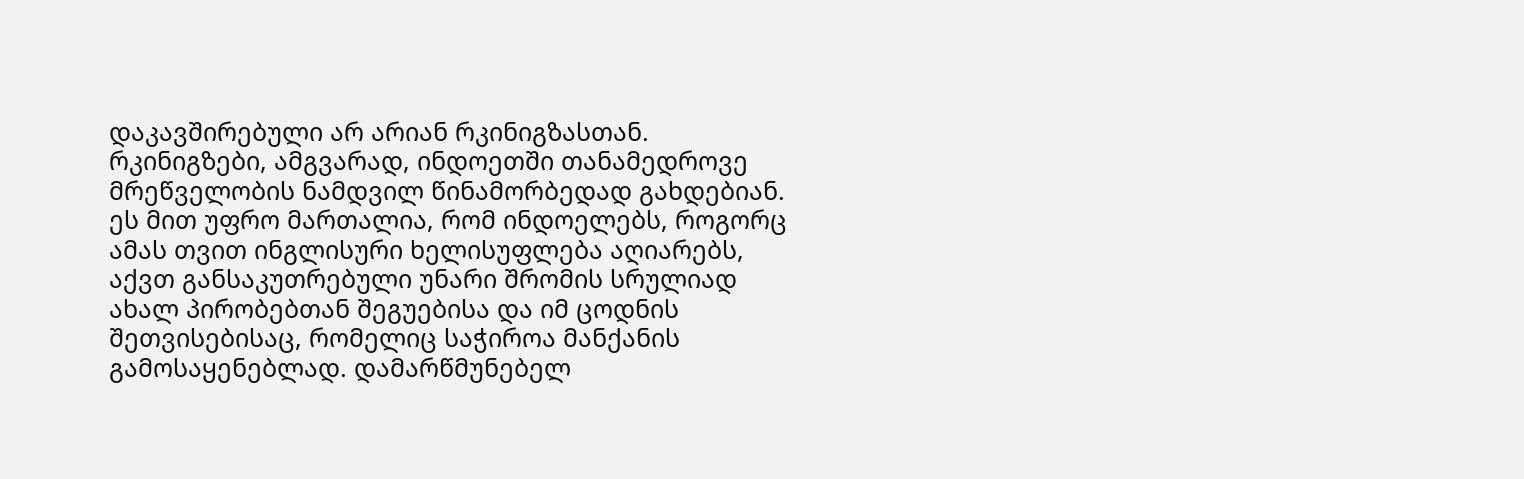დაკავშირებული არ არიან რკინიგზასთან. რკინიგზები, ამგვარად, ინდოეთში თანამედროვე მრეწველობის ნამდვილ წინამორბედად გახდებიან. ეს მით უფრო მართალია, რომ ინდოელებს, როგორც ამას თვით ინგლისური ხელისუფლება აღიარებს, აქვთ განსაკუთრებული უნარი შრომის სრულიად ახალ პირობებთან შეგუებისა და იმ ცოდნის შეთვისებისაც, რომელიც საჭიროა მანქანის გამოსაყენებლად. დამარწმუნებელ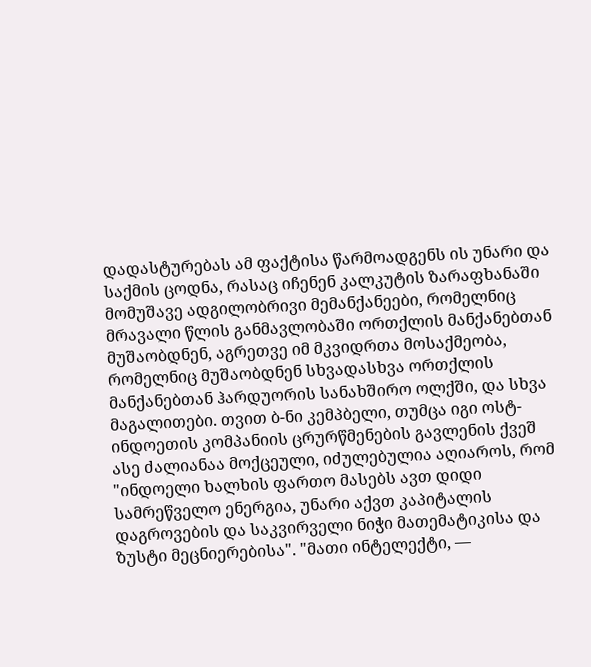დადასტურებას ამ ფაქტისა წარმოადგენს ის უნარი და საქმის ცოდნა, რასაც იჩენენ კალკუტის ზარაფხანაში მომუშავე ადგილობრივი მემანქანეები, რომელნიც მრავალი წლის განმავლობაში ორთქლის მანქანებთან მუშაობდნენ, აგრეთვე იმ მკვიდრთა მოსაქმეობა, რომელნიც მუშაობდნენ სხვადასხვა ორთქლის მანქანებთან ჰარდუორის სანახშირო ოლქში, და სხვა მაგალითები. თვით ბ-ნი კემპბელი, თუმცა იგი ოსტ-ინდოეთის კომპანიის ცრურწმენების გავლენის ქვეშ ასე ძალიანაა მოქცეული, იძულებულია აღიაროს, რომ "ინდოელი ხალხის ფართო მასებს ავთ დიდი სამრეწველო ენერგია, უნარი აქვთ კაპიტალის დაგროვების და საკვირველი ნიჭი მათემატიკისა და ზუსტი მეცნიერებისა". "მათი ინტელექტი, —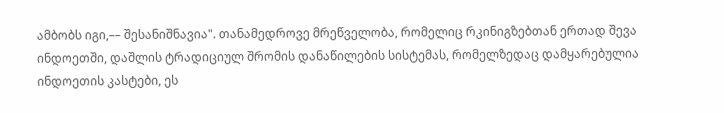ამბობს იგი,–– შესანიშნავია". თანამედროვე მრეწველობა, რომელიც რკინიგზებთან ერთად შევა ინდოეთში, დაშლის ტრადიციულ შრომის დანაწილების სისტემას, რომელზედაც დამყარებულია ინდოეთის კასტები, ეს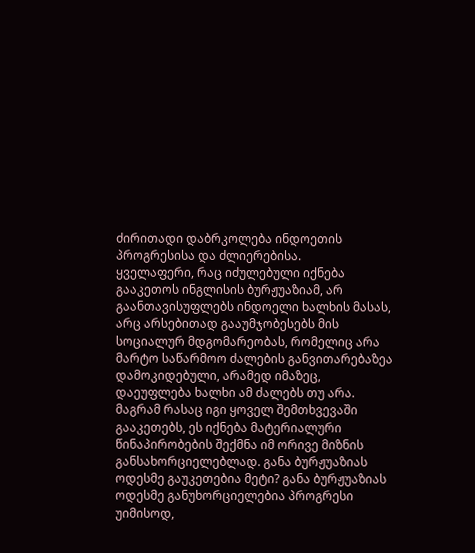ძირითადი დაბრკოლება ინდოეთის პროგრესისა და ძლიერებისა.
ყველაფერი, რაც იძულებული იქნება გააკეთოს ინგლისის ბურჟუაზიამ, არ გაანთავისუფლებს ინდოელი ხალხის მასას, არც არსებითად გააუმჯობესებს მის სოციალურ მდგომარეობას, რომელიც არა მარტო საწარმოო ძალების განვითარებაზეა დამოკიდებული, არამედ იმაზეც, დაეუფლება ხალხი ამ ძალებს თუ არა. მაგრამ რასაც იგი ყოველ შემთხვევაში გააკეთებს, ეს იქნება მატერიალური წინაპირობების შექმნა იმ ორივე მიზნის განსახორციელებლად. განა ბურჟუაზიას ოდესმე გაუკეთებია მეტი? განა ბურჟუაზიას ოდესმე განუხორციელებია პროგრესი უიმისოდ,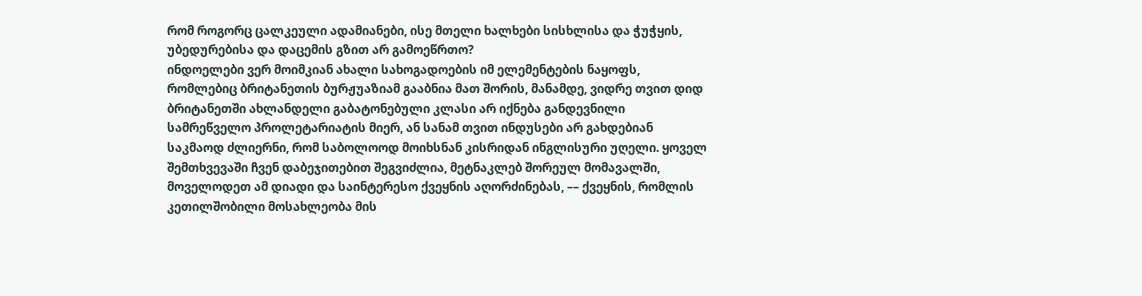რომ როგორც ცალკეული ადამიანები, ისე მთელი ხალხები სისხლისა და ჭუჭყის, უბედურებისა და დაცემის გზით არ გამოეწრთო?
ინდოელები ვერ მოიმკიან ახალი სახოგადოების იმ ელემენტების ნაყოფს, რომლებიც ბრიტანეთის ბურჟუაზიამ გააბნია მათ შორის, მანამდე, ვიდრე თვით დიდ ბრიტანეთში ახლანდელი გაბატონებული კლასი არ იქნება განდევნილი სამრეწველო პროლეტარიატის მიერ, ან სანამ თვით ინდუსები არ გახდებიან საკმაოდ ძლიერნი, რომ საბოლოოდ მოიხსნან კისრიდან ინგლისური უღელი. ყოველ შემთხვევაში ჩვენ დაბეჯითებით შეგვიძლია, მეტნაკლებ შორეულ მომავალში, მოველოდეთ ამ დიადი და საინტერესო ქვეყნის აღორძინებას, –– ქვეყნის, რომლის კეთილშობილი მოსახლეობა მის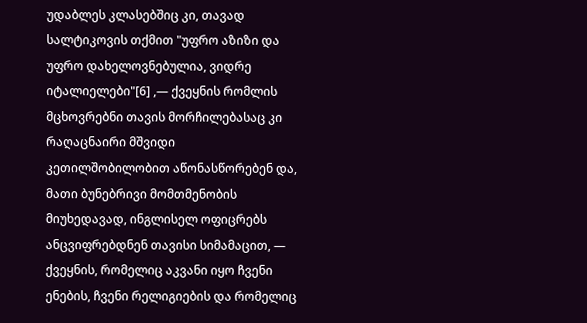უდაბლეს კლასებშიც კი, თავად სალტიკოვის თქმით "უფრო აზიზი და უფრო დახელოვნებულია, ვიდრე იტალიელები"[6] ,— ქვეყნის რომლის მცხოვრებნი თავის მორჩილებასაც კი რაღაცნაირი მშვიდი კეთილშობილობით აწონასწორებენ და, მათი ბუნებრივი მომთმენობის მიუხედავად, ინგლისელ ოფიცრებს ანცვიფრებდნენ თავისი სიმამაცით, — ქვეყნის, რომელიც აკვანი იყო ჩვენი ენების, ჩვენი რელიგიების და რომელიც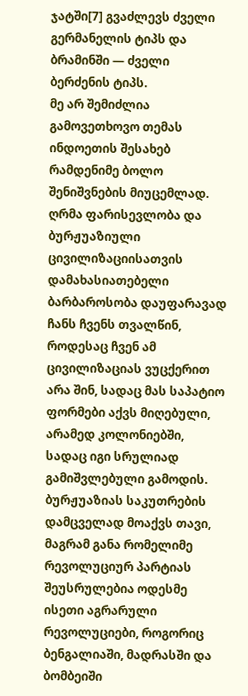ჯატში[7] გვაძლევს ძველი გერმანელის ტიპს და ბრამინში — ძველი ბერძენის ტიპს.
მე არ შემიძლია გამოვეთხოვო თემას ინდოეთის შესახებ რამდენიმე ბოლო შენიშვნების მიუცემლად.
ღრმა ფარისევლობა და ბურჟუაზიული ცივილიზაციისათვის დამახასიათებელი ბარბაროსობა დაუფარავად ჩანს ჩვენს თვალწინ, როდესაც ჩვენ ამ ცივილიზაციას ვუცქერით არა შინ, სადაც მას საპატიო ფორმები აქვს მიღებული, არამედ კოლონიებში, სადაც იგი სრულიად გამიშვლებული გამოდის. ბურჟუაზიას საკუთრების დამცველად მოაქვს თავი, მაგრამ განა რომელიმე რევოლუციურ პარტიას შეუსრულებია ოდესმე ისეთი აგრარული რევოლუციები, როგორიც ბენგალიაში, მადრასში და ბომბეიში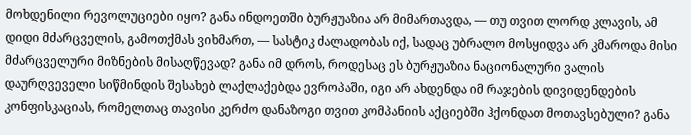მოხდენილი რევოლუციები იყო? განა ინდოეთში ბურჟუაზია არ მიმართავდა, — თუ თვით ლორდ კლავის, ამ დიდი მძარცველის, გამოთქმას ვიხმართ, –– სასტიკ ძალადობას იქ, სადაც უბრალო მოსყიდვა არ კმაროდა მისი მძარცველური მიზნების მისაღწევად? განა იმ დროს, როდესაც ეს ბურჟუაზია ნაციონალური ვალის დაურღვეველი სიწმინდის შესახებ ლაქლაქებდა ევროპაში, იგი არ ახდენდა იმ რაჯების დივიდენდების კონფისკაციას, რომელთაც თავისი კერძო დანაზოგი თვით კომპანიის აქციებში ჰქონდათ მოთავსებული? განა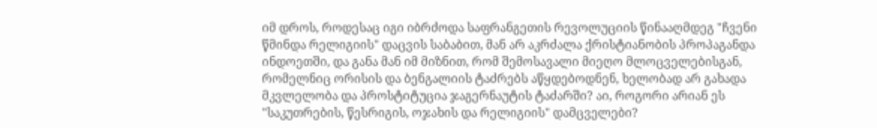იმ დროს, როდესაც იგი იბრძოდა საფრანგეთის რევოლუციის წინააღმდეგ "ჩვენი წმინდა რელიგიის" დაცვის საბაბით, მან არ აკრძალა ქრისტიანობის პროპაგანდა ინდოეთში, და განა მან იმ მიზნით, რომ შემოსავალი მიეღო მლოცველებისგან, რომელნიც ორისის და ბენგალიის ტაძრებს აწყდებოდნენ, ხელობად არ გახადა მკვლელობა და პროსტიტუცია ჯაგერნაუტის ტაძარში? აი, როგორი არიან ეს "საკუთრების, წესრიგის, ოჯახის და რელიგიის" დამცველები?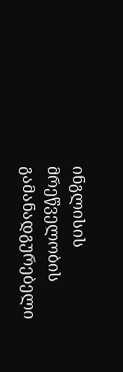ინგლისის მრეწველობის გამანადგურებელი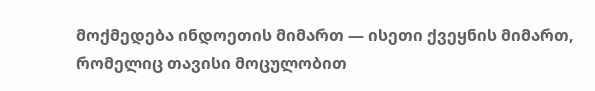მოქმედება ინდოეთის მიმართ — ისეთი ქვეყნის მიმართ, რომელიც თავისი მოცულობით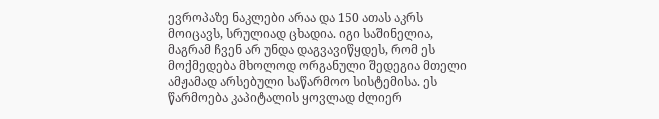ევროპაზე ნაკლები არაა და 150 ათას აკრს მოიცავს, სრულიად ცხადია. იგი საშინელია, მაგრამ ჩვენ არ უნდა დაგვავიწყდეს, რომ ეს მოქმედება მხოლოდ ორგანული შედეგია მთელი ამჟამად არსებული საწარმოო სისტემისა. ეს წარმოება კაპიტალის ყოვლად ძლიერ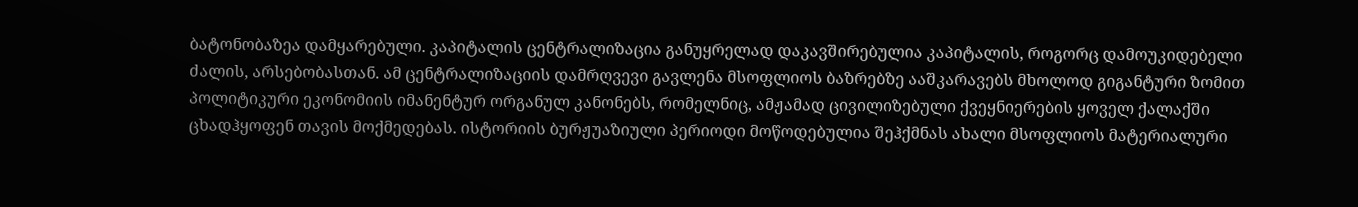ბატონობაზეა დამყარებული. კაპიტალის ცენტრალიზაცია განუყრელად დაკავშირებულია კაპიტალის, როგორც დამოუკიდებელი ძალის, არსებობასთან. ამ ცენტრალიზაციის დამრღვევი გავლენა მსოფლიოს ბაზრებზე ააშკარავებს მხოლოდ გიგანტური ზომით პოლიტიკური ეკონომიის იმანენტურ ორგანულ კანონებს, რომელნიც, ამჟამად ცივილიზებული ქვეყნიერების ყოველ ქალაქში ცხადჰყოფენ თავის მოქმედებას. ისტორიის ბურჟუაზიული პერიოდი მოწოდებულია შეჰქმნას ახალი მსოფლიოს მატერიალური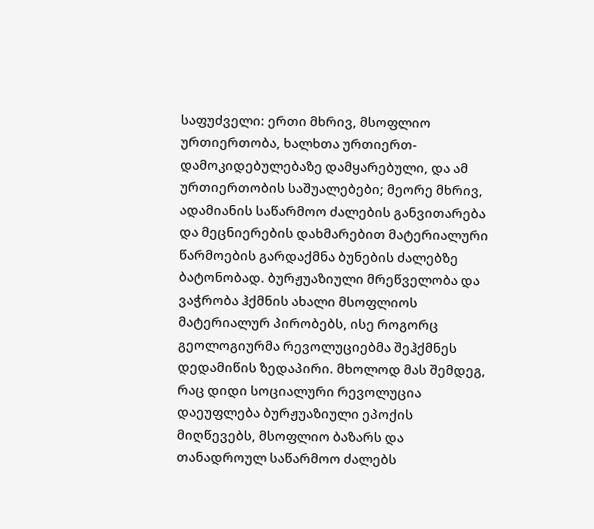საფუძველი: ერთი მხრივ, მსოფლიო ურთიერთობა, ხალხთა ურთიერთ-დამოკიდებულებაზე დამყარებული, და ამ ურთიერთობის საშუალებები; მეორე მხრივ, ადამიანის საწარმოო ძალების განვითარება და მეცნიერების დახმარებით მატერიალური წარმოების გარდაქმნა ბუნების ძალებზე ბატონობად. ბურჟუაზიული მრეწველობა და ვაჭრობა ჰქმნის ახალი მსოფლიოს მატერიალურ პირობებს, ისე როგორც გეოლოგიურმა რევოლუციებმა შეჰქმნეს დედამიწის ზედაპირი. მხოლოდ მას შემდეგ, რაც დიდი სოციალური რევოლუცია დაეუფლება ბურჟუაზიული ეპოქის მიღწევებს, მსოფლიო ბაზარს და თანადროულ საწარმოო ძალებს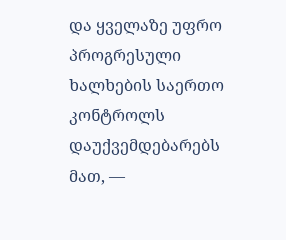და ყველაზე უფრო პროგრესული ხალხების საერთო კონტროლს დაუქვემდებარებს მათ, —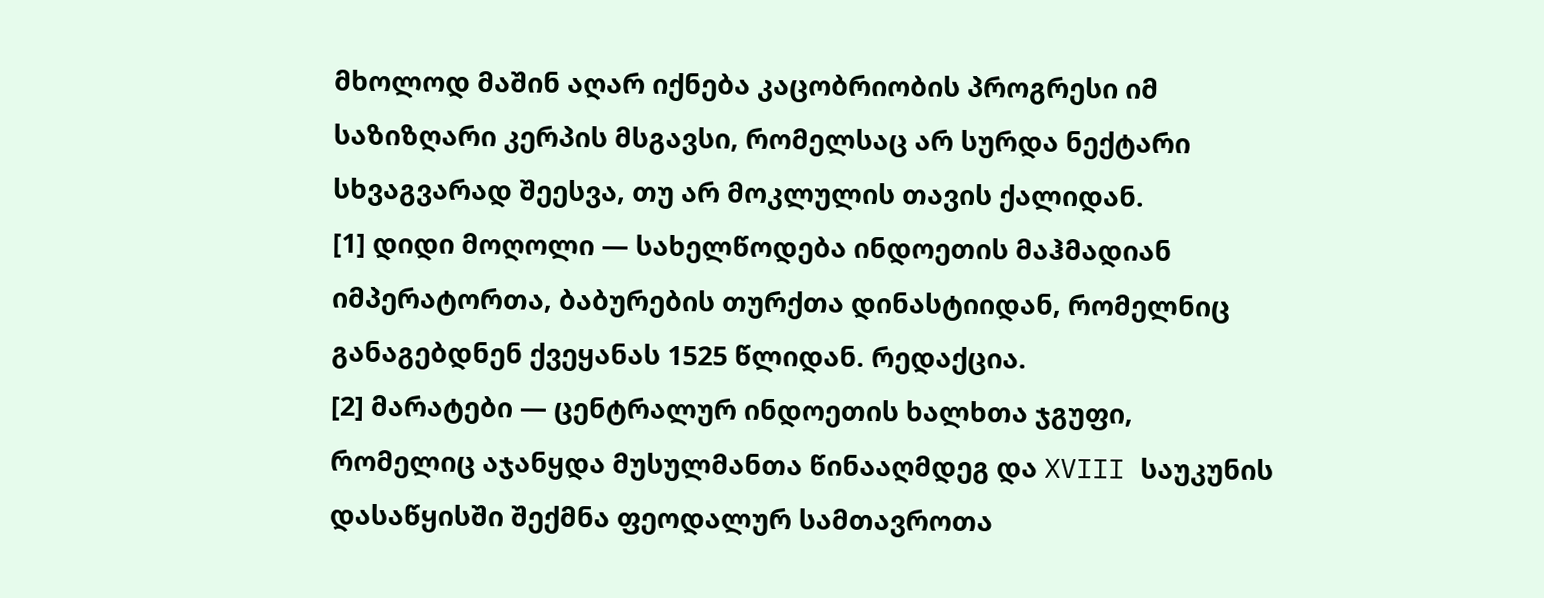მხოლოდ მაშინ აღარ იქნება კაცობრიობის პროგრესი იმ საზიზღარი კერპის მსგავსი, რომელსაც არ სურდა ნექტარი სხვაგვარად შეესვა, თუ არ მოკლულის თავის ქალიდან.
[1] დიდი მოღოლი — სახელწოდება ინდოეთის მაჰმადიან იმპერატორთა, ბაბურების თურქთა დინასტიიდან, რომელნიც განაგებდნენ ქვეყანას 1525 წლიდან. რედაქცია.
[2] მარატები — ცენტრალურ ინდოეთის ხალხთა ჯგუფი, რომელიც აჯანყდა მუსულმანთა წინააღმდეგ და XVIII საუკუნის დასაწყისში შექმნა ფეოდალურ სამთავროთა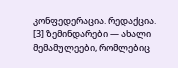კონფედერაცია. რედაქცია.
[3] ზემინდარები — ახალი მემამულეები, რომლებიც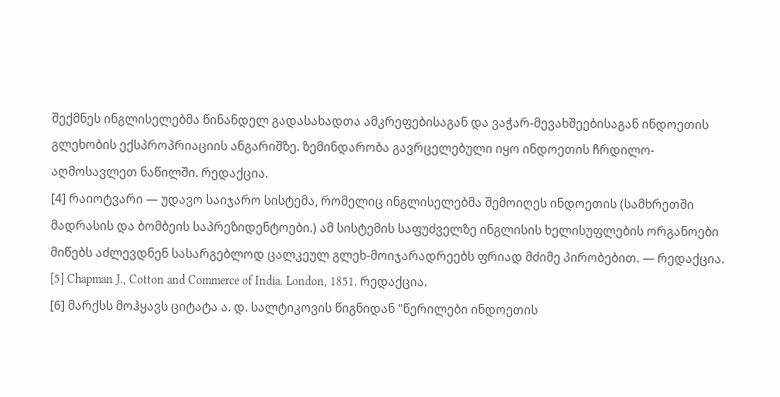შექმნეს ინგლისელებმა წინანდელ გადასახადთა ამკრეფებისაგან და ვაჭარ-მევახშეებისაგან ინდოეთის გლეხობის ექსპროპრიაციის ანგარიშზე. ზემინდარობა გავრცელებული იყო ინდოეთის ჩრდილო-აღმოსავლეთ ნაწილში. რედაქცია.
[4] რაიოტვარი — უდავო საიჯარო სისტემა, რომელიც ინგლისელებმა შემოიღეს ინდოეთის (სამხრეთში მადრასის და ბომბეის საპრეზიდენტოები.) ამ სისტემის საფუძველზე ინგლისის ხელისუფლების ორგანოები მიწებს აძლევდნენ სასარგებლოდ ცალკეულ გლეხ-მოიჯარადრეებს ფრიად მძიმე პირობებით. — რედაქცია.
[5] Chapman J., Cotton and Commerce of India. London, 1851. რედაქცია.
[6] მარქსს მოჰყავს ციტატა ა. დ. სალტიკოვის წიგნიდან "წერილები ინდოეთის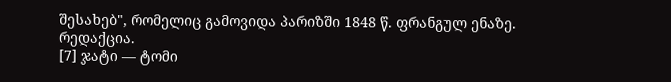შესახებ", რომელიც გამოვიდა პარიზში 1848 წ. ფრანგულ ენაზე. რედაქცია.
[7] ჯატი — ტომი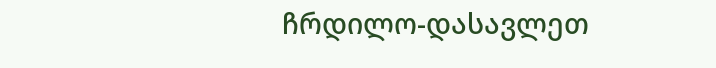ჩრდილო-დასავლეთ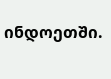ინდოეთში.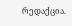რედაქცია.